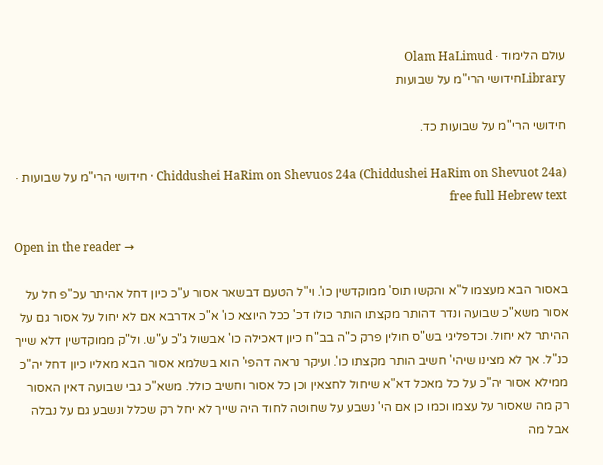עולם הלימוד · Olam HaLimud
Libraryחידושי הרי"מ על שבועות

חידושי הרי"מ על שבועות כד.

Chiddushei HaRim on Shevuos 24a (Chiddushei HaRim on Shevuot 24a) · חידושי הרי"מ על שבועות · free full Hebrew text

Open in the reader →

באסור הבא מעצמו ל"א והקשו תוס' ממוקדשין כו'. וי"ל הטעם דבשאר אסור ע"כ כיון דחל אהיתר עכ"פ חל על אסור משא"כ שבועה ונדר דהותר מקצתו הותר כולו דכ' ככל היוצא כו' א"כ אדרבא אם לא יחול על אסור גם על ההיתר לא יחול. וכדפליגי בש"ס חולין פרק כ"ה בב"ח כיון דאכילה כו' אבשול ג"כ ע"ש. ול"ק ממוקדשין דלא שייך כנ"ל. אך לא מצינו שיהי' חשיב הותר מקצתו כו'. ועיקר נראה דהפי' הוא בשלמא אסור הבא מאליו כיון דחל יה"כ ממילא אסור יה"כ על כל מאכל דא"א שיחול לחצאין וכן כל אסור וחשיב כולל. משא"כ גבי שבועה דאין האסור רק מה שאסור על עצמו וכמו כן אם הי' נשבע על שחוטה לחוד היה שייך לא יחל רק שכלל ונשבע גם על נבלה אבל מה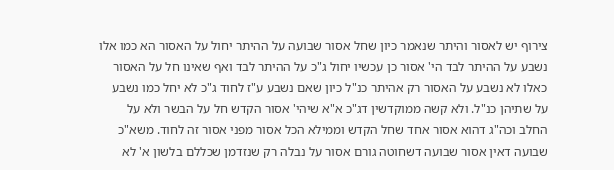צירוף יש לאסור והיתר שנאמר כיון שחל אסור שבועה על ההיתר יחול על האסור הא כמו אלו נשבע על ההיתר לבד הי' אסור כן עכשיו יחול ג"כ על ההיתר לבד ואף שאינו חל על האסור כאלו לא נשבע על האסור רק אהיתר כנ"ל כיון שאם נשבע ע"ז לחוד ג"כ לא יחל כמו נשבע על שתיהן כנ"ל. ולא קשה ממוקדשין דג"כ א"א שיהי' אסור הקדש חל על הבשר ולא על החלב וכה"ג דהוא אסור אחד שחל הקדש וממילא הכל אסור מפני אסור זה לחוד. משא"כ שבועה דאין אסור שבועה דשחוטה גורם אסור על נבלה רק שנזדמן שכללם בלשון א' לא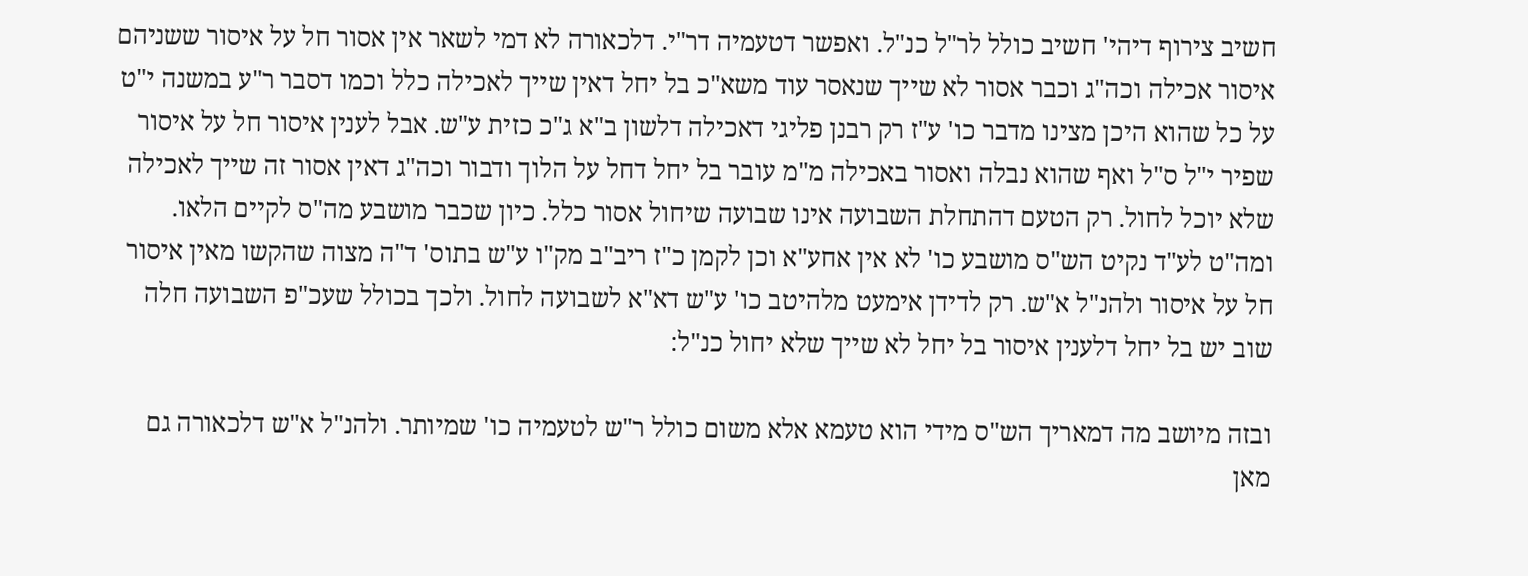חשיב צירוף דיהי' חשיב כולל לר"ל כנ"ל. ואפשר דטעמיה דר"י. דלכאורה לא דמי לשאר אין אסור חל על איסור ששניהם איסור אכילה וכה"ג וכבר אסור לא שייך שנאסר עוד משא"כ בל יחל דאין שייך לאכילה כלל וכמו דסבר ר"ע במשנה י"ט על כל שהוא היכן מצינו מדבר כו' ע"ז רק רבנן פליגי דאכילה דלשון ב"א ג"כ כזית ע"ש. אבל לענין איסור חל על איסור שפיר י"ל ס"ל ואף שהוא נבלה ואסור באכילה מ"מ עובר בל יחל דחל על הלוך ודבור וכה"ג דאין אסור זה שייך לאכילה שלא יוכל לחול. רק הטעם דהתחלת השבועה אינו שבועה שיחול אסור כלל. כיון שכבר מושבע מה"ס לקיים הלאו. ומה"ט לע"ד נקיט הש"ס מושבע כו' לא אין אחע"א וכן לקמן כ"ז ריב"ב מק"ו ע"ש בתוס' ד"ה מצוה שהקשו מאין איסור חל על איסור ולהנ"ל א"ש. רק לדידן אימעט מלהיטב כו' ע"ש דא"א לשבועה לחול. ולכך בכולל שעכ"פ השבועה חלה שוב יש בל יחל דלענין איסור בל יחל לא שייך שלא יחול כנ"ל:

ובזה מיושב מה דמאריך הש"ס מידי הוא טעמא אלא משום כולל ר"ש לטעמיה כו' שמיותר. ולהנ"ל א"ש דלכאורה גם מאן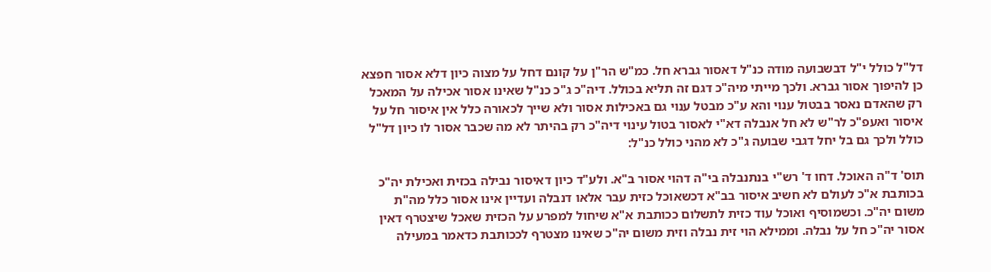דל"ל כולל י"ל דבשבועה מודה כנ"ל דאסור גברא חל. כמ"ש הר"ן על קונם דחל על מצוה כיון דלא אסור חפצא כן להיפוך אסור גברא. ולכך מייתי מיה"כ דגם זה תליא בכולל. דיה"כ ג"כ כנ"ל שאינו אסור אכילה על המאכל רק שהאדם נאסר בבטול ענוי והא ע"כ מבטל ענוי גם באכילות אסור ולא שייך לכאורה כלל אין איסור חל על איסור ואעפ"כ לר"ש לא חל אנבלה דא"י לאסור בטול עינוי דיה"כ רק בהיתר לא מה שכבר אסור לו כיון דל"ל כולל ולכך גם בל יחל דגבי שבועה ג"כ לא מהני כולל כנ"ל:

תוס' ד"ה האוכל. דחו ד' רש"י בנתנבלה בי"ה דהוי אסור ב"א. ולע"ד כיון דאיסור נבילה בכזית ואכילת יה"כ בכותבת א"כ לעולם לא חשיב איסור בב"א דכשאוכל כזית עבר אלאו דנבלה ועדיין אינו אסור כלל מה"ת משום יה"כ. וכשמוסיף ואוכל עוד כזית לתשלום ככותבת א"א שיחול למפרע על הכזית שאכל שיצטרף דאין אסור יה"כ חל על נבלה. וממילא הוי זית נבלה וזית משום יה"כ שאינו מצטרף לככותבת כדאמר במעילה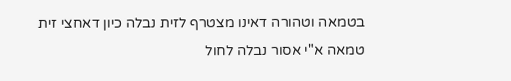בטמאה וטהורה דאינו מצטרף לזית נבלה כיון דאחצי זית טמאה א"י אסור נבלה לחול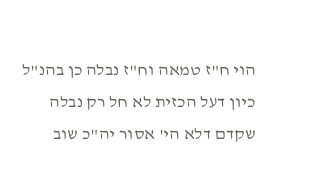הוי ח"ז טמאה וח"ז נבלה כן בהנ"ל כיון דעל הכזית לא חל רק נבלה שקדם דלא הי' אסור יה"כ שוב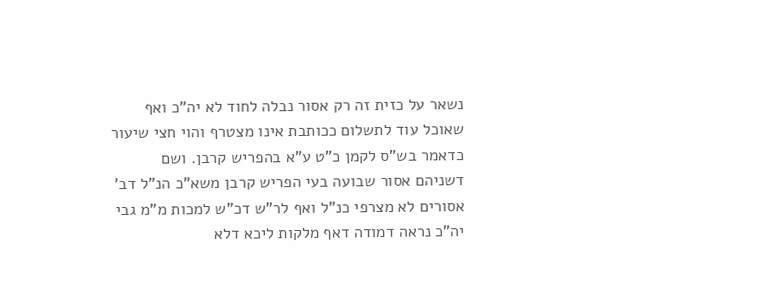נשאר על כזית זה רק אסור נבלה לחוד לא יה"כ ואף שאוכל עוד לתשלום ככותבת אינו מצטרף והוי חצי שיעור כדאמר בש"ס לקמן כ"ט ע"א בהפריש קרבן. ושם דשניהם אסור שבועה בעי הפריש קרבן משא"כ הנ"ל דב' אסורים לא מצרפי כנ"ל ואף לר"ש דכ"ש למכות מ"מ גבי יה"כ נראה דמודה דאף מלקות ליכא דלא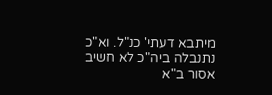מיתבא דעתי' כנ"ל. וא"כ נתנבלה ביה"כ לא חשיב אסור ב"א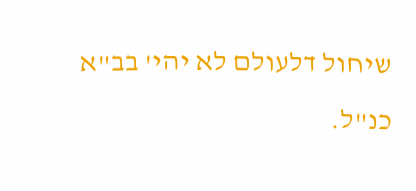שיחול דלעולם לא יהי' בב"א כנ"ל.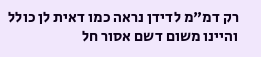רק דמ"מ לדידן נראה כמו דאית לן כולל והיינו משום דשם אסור חל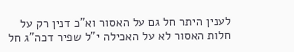לענין היתר חל גם על האסור וא"כ דנין רק על חלות האסור לא על האכילה י"ל שפיר דכה"ג חל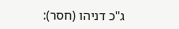ג"כ דניהו (חסר):